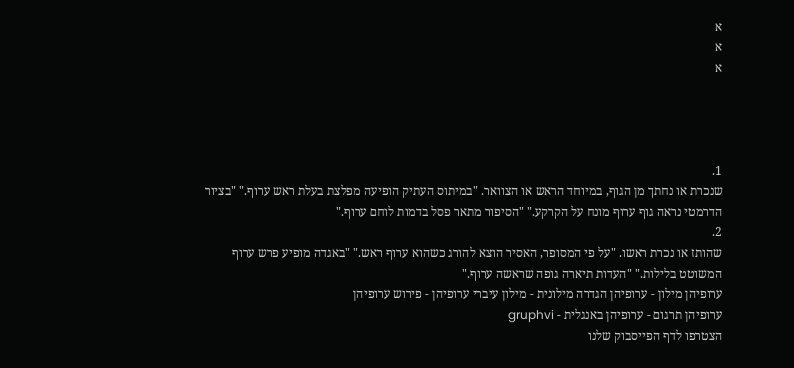א
א
א




1.
שנכרת או נחתך מן הגוף, במיוחד הראש או הצוואר. "במיתוס העתיק הופיעה מפלצת בעלת ראש ערוף." "בציור הדרמטי נראה גוף ערוף מונח על הקרקע." "הסיפור מתאר פסל בדמות לוחם ערוף."
2.
שהותז או נכרת ראשו. "על פי המסופר, האסיר הוצא להורג כשהוא ערוף ראש." "באגדה מופיע פרש ערוף המשוטט בלילות." "העדות תיארה גופה שראשה ערוף."
ערופיהן מילון - ערופיהן הגדרה מילונית - מילון עיברי ערופיהן - פירוש ערופיהן
ערופיהן תרגום - ערופיהן באנגלית - gruphvi
הצטרפו לדף הפייסבוק שלנו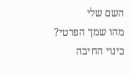השם שלי
מהו שמך הפרטי?
כינוי החיבה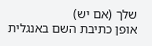שלך (אם יש)
אופן כתיבת השם באנגלית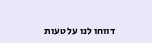דווחו לנו על טעות